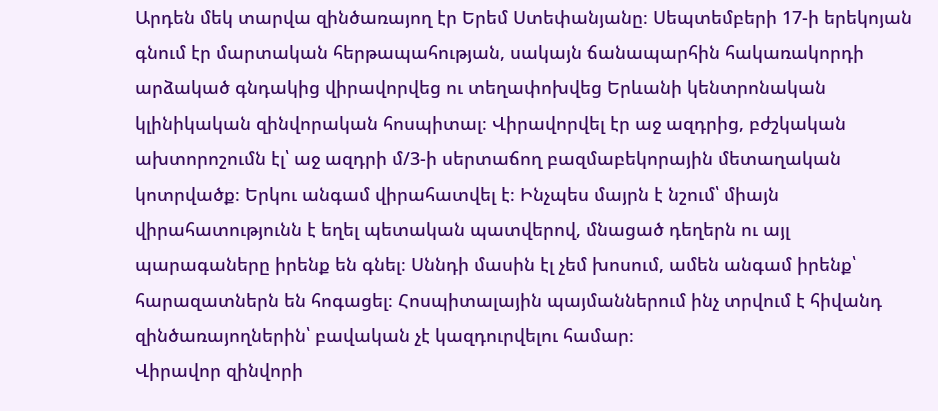Արդեն մեկ տարվա զինծառայող էր Երեմ Ստեփանյանը։ Սեպտեմբերի 17-ի երեկոյան գնում էր մարտական հերթապահության, սակայն ճանապարհին հակառակորդի արձակած գնդակից վիրավորվեց ու տեղափոխվեց Երևանի կենտրոնական կլինիկական զինվորական հոսպիտալ։ Վիրավորվել էր աջ ազդրից, բժշկական ախտորոշումն էլ՝ աջ ազդրի մ/3-ի սերտաճող բազմաբեկորային մետաղական կոտրվածք։ Երկու անգամ վիրահատվել է։ Ինչպես մայրն է նշում՝ միայն վիրահատությունն է եղել պետական պատվերով, մնացած դեղերն ու այլ պարագաները իրենք են գնել։ Սննդի մասին էլ չեմ խոսում, ամեն անգամ իրենք՝ հարազատներն են հոգացել։ Հոսպիտալային պայմաններում ինչ տրվում է հիվանդ զինծառայողներին՝ բավական չէ կազդուրվելու համար։
Վիրավոր զինվորի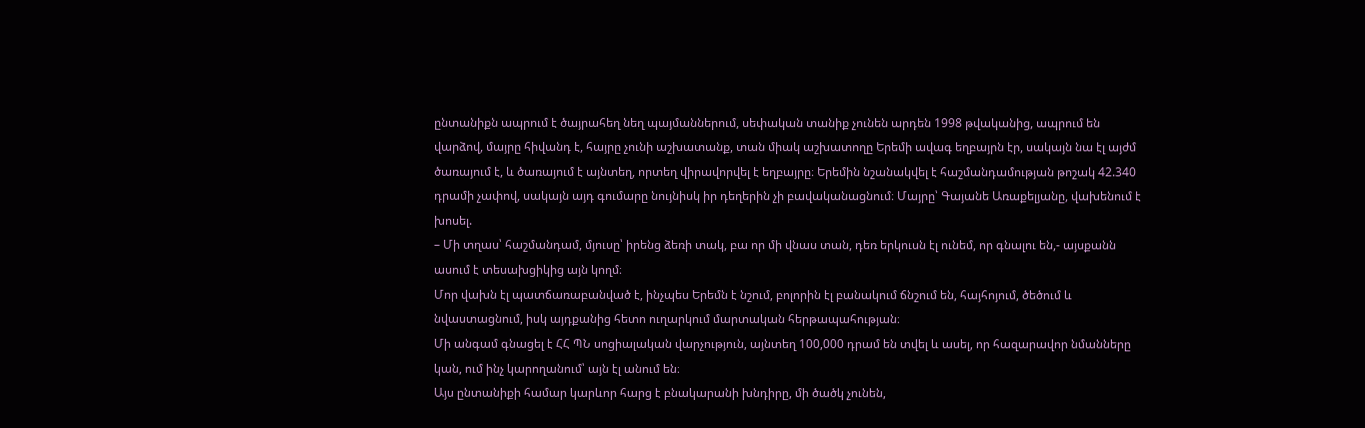ընտանիքն ապրում է ծայրահեղ նեղ պայմաններում, սեփական տանիք չունեն արդեն 1998 թվականից, ապրում են վարձով, մայրը հիվանդ է, հայրը չունի աշխատանք, տան միակ աշխատողը Երեմի ավագ եղբայրն էր, սակայն նա էլ այժմ ծառայում է, և ծառայում է այնտեղ, որտեղ վիրավորվել է եղբայրը։ Երեմին նշանակվել է հաշմանդամության թոշակ 42.340 դրամի չափով, սակայն այդ գումարը նույնիսկ իր դեղերին չի բավականացնում։ Մայրը՝ Գայանե Առաքելյանը, վախենում է խոսել.
– Մի տղաս՝ հաշմանդամ, մյուսը՝ իրենց ձեռի տակ, բա որ մի վնաս տան, դեռ երկուսն էլ ունեմ, որ գնալու են,- այսքանն ասում է տեսախցիկից այն կողմ։
Մոր վախն էլ պատճառաբանված է, ինչպես Երեմն է նշում, բոլորին էլ բանակում ճնշում են, հայհոյում, ծեծում և նվաստացնում, իսկ այդքանից հետո ուղարկում մարտական հերթապահության։
Մի անգամ գնացել է ՀՀ ՊՆ սոցիալական վարչություն, այնտեղ 100,000 դրամ են տվել և ասել, որ հազարավոր նմանները կան, ում ինչ կարողանում՝ այն էլ անում են։
Այս ընտանիքի համար կարևոր հարց է բնակարանի խնդիրը, մի ծածկ չունեն,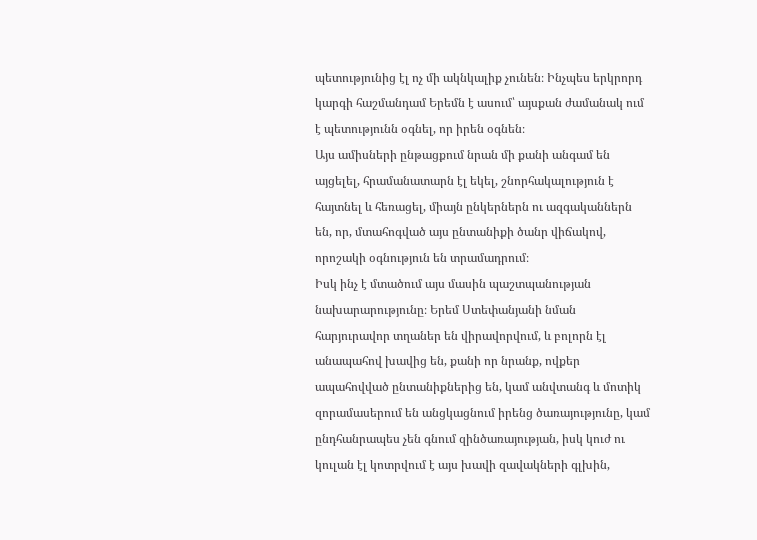պետությունից էլ ոչ մի ակնկալիք չունեն։ Ինչպես երկրորդ կարգի հաշմանդամ Երեմն է ասում՝ այսքան ժամանակ ում է պետությունն օգնել, որ իրեն օգնեն։
Այս ամիսների ընթացքում նրան մի քանի անգամ են այցելել, հրամանատարն էլ եկել, շնորհակալություն է հայտնել և հեռացել, միայն ընկերներն ու ազգականներն են, որ, մտահոգված այս ընտանիքի ծանր վիճակով, որոշակի օգնություն են տրամադրում։
Իսկ ինչ է մտածում այս մասին պաշտպանության նախարարությունը։ Երեմ Ստեփանյանի նման հարյուրավոր տղաներ են վիրավորվում, և բոլորն էլ անապահով խավից են, քանի որ նրանք, ովքեր ապահովված ընտանիքներից են, կամ անվտանգ և մոտիկ զորամասերում են անցկացնում իրենց ծառայությունը, կամ ընդհանրապես չեն գնում զինծառայության, իսկ կուժ ու կուլան էլ կոտրվում է այս խավի զավակների գլխին,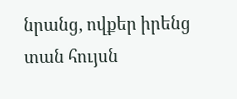նրանց, ովքեր իրենց տան հույսն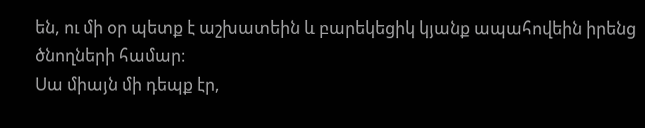են, ու մի օր պետք է աշխատեին և բարեկեցիկ կյանք ապահովեին իրենց ծնողների համար։
Սա միայն մի դեպք էր,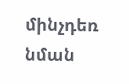մինչդեռ նման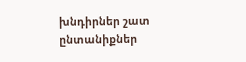խնդիրներ շատ ընտանիքներ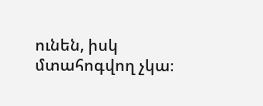ունեն, իսկ մտահոգվող չկա։